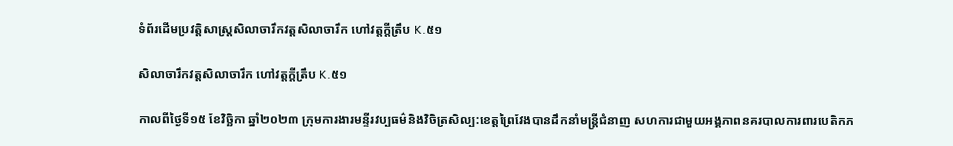ទំព័រដើមប្រវត្តិសាស្ត្រសិលាចារឹកវត្តសិលាចារឹក ហៅវត្តក្ដីត្រឹប K.៥១

សិលាចារឹកវត្តសិលាចារឹក ហៅវត្តក្ដីត្រឹប K.៥១

កាលពីថ្ងៃទី១៥ ខែវិច្ឆិកា ឆ្នាំ២០២៣ ក្រុមការងារមន្ទីរវប្បធម៌និងវិចិត្រសិល្ប:ខេត្តព្រៃវែងបានដឹកនាំមន្ត្រីជំនាញ សហការជាមួយអង្គភាពនគរបាលការពារបេតិកភ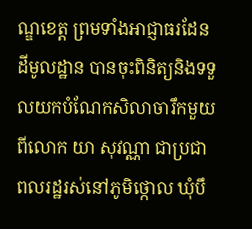ណ្ឌខេត្ត ព្រមទាំងអាជ្ញាធរដែនដីមូលដ្ឋាន បានចុះពិនិត្យនិងទទួលយកបំណែកសិលាចារឹកមួយពីលោក យា សុវណ្ណា ជាប្រជាពលរដ្ឋរស់នៅភូមិថ្កោល ឃុំបឹ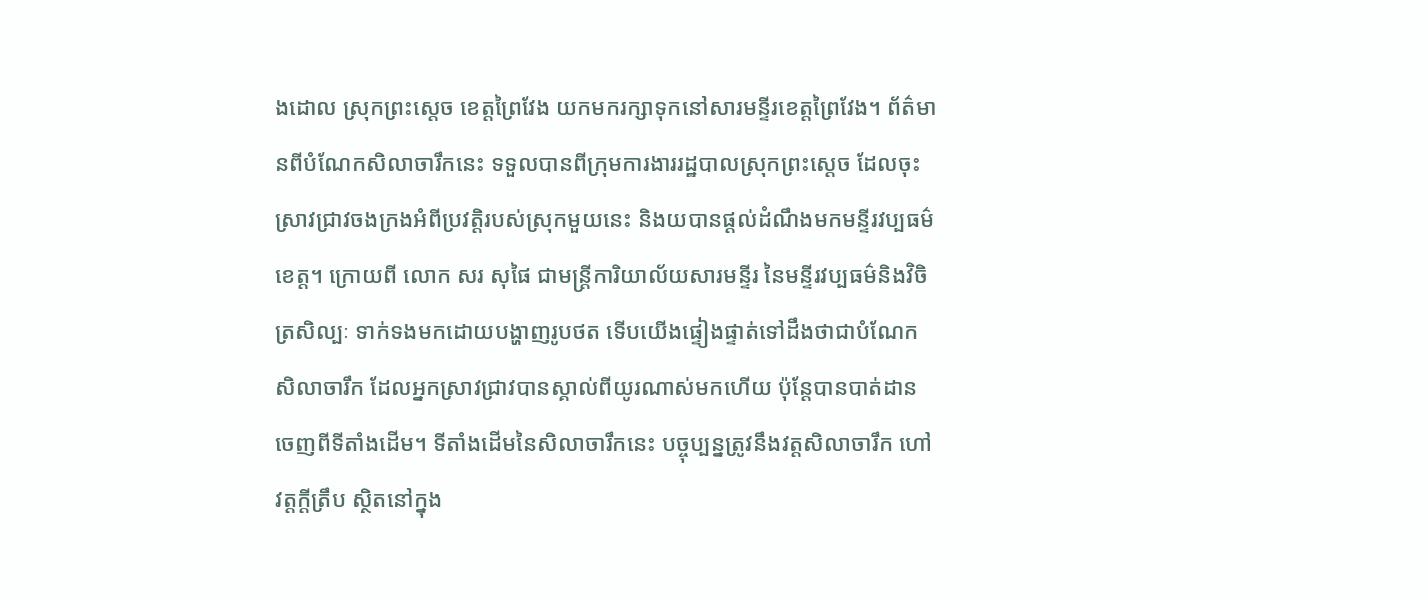ងដោល ស្រុកព្រះស្ដេច ខេត្តព្រៃវែង យកមករក្សាទុកនៅសារមន្ទីរខេត្តព្រៃវែង។ ព័ត៌មានពីបំណែកសិលាចារឹកនេះ ទទួលបានពីក្រុមការងាររដ្ឋបាលស្រុកព្រះស្ដេច ដែលចុះស្រាវជ្រាវចងក្រងអំពីប្រវត្តិរបស់ស្រុកមួយនេះ និងយបានផ្ដល់ដំណឹងមកមន្ទីរវប្បធម៌ខេត្ត។ ក្រោយពី លោក សរ សុផៃ ជាមន្ត្រីការិយាល័យសារមន្ទីរ នៃមន្ទីរវប្បធម៌និងវិចិត្រសិល្បៈ ទាក់ទងមកដោយបង្ហាញរូបថត ទើបយើងផ្ទៀងផ្ទាត់ទៅដឹងថាជាបំណែកសិលាចារឹក ដែលអ្នកស្រាវជ្រាវបានស្គាល់ពីយូរណាស់មកហើយ ប៉ុន្ដែបានបាត់ដានចេញពីទីតាំងដើម។ ទីតាំងដើមនៃសិលាចារឹកនេះ បច្ចុប្បន្នត្រូវនឹងវត្តសិលាចារឹក ហៅវត្តក្ដីត្រឹប ស្ថិតនៅក្នុង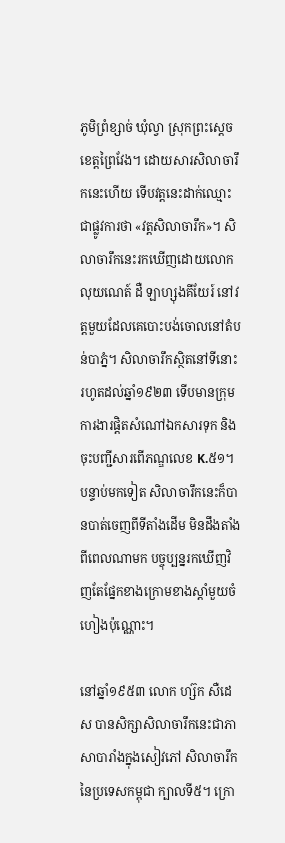ភូមិព្រំខ្សាច់ ឃុំល្វា ស្រុកព្រះស្ដេច ខេត្តព្រៃវែង។ ដោយសារសិលាចារឹកនេះហើយ ទើបវត្តនេះដាក់ឈ្មោះជាផ្លូវការថា «វត្តសិលាចារឹក»។ សិលាចារឹកនេះរកឃើញដោយលោក លុយណេត៍ ដឺ ឡាហ្សុងគីយែរ៍ នៅវត្តមួយដែលគេបោះបង់ចោលនៅតំបន់បាភ្នំ។ សិលាចារឹកស្ថិតនៅទីនោះរហូតដល់ឆ្នាំ១៩២៣ ទើបមានក្រុមការងារផ្តិតសំណៅឯកសារទុក និងចុះបញ្ជីសារពើភណ្ឌលេខ K.៥១។ បន្ទាប់មកទៀត សិលាចារឹកនេះក៏បានបាត់ចេញពីទីតាំងដើម មិនដឹងតាំងពីពេលណាមក បច្ចុប្បន្នរកឃើញវិញតែផ្នែកខាងក្រោមខាងស្ដាំមួយចំហៀងប៉ុណ្ណោះ។

នៅឆ្នាំ១៩៥៣ លោក ហ្ស៊ក សឺដេស បានសិក្សាសិលាចារឹកនេះជាភាសាបារាំងក្នុងសៀវភៅ សិលាចារឹកនៃប្រទេសកម្ពុជា ក្បាលទី៥។ ក្រោ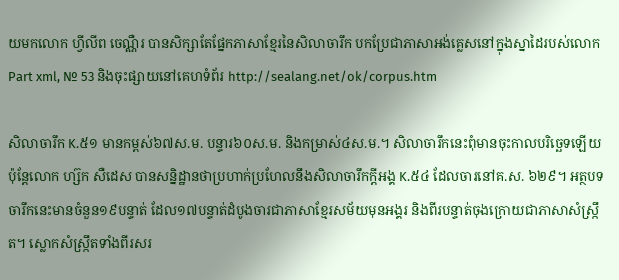យមកលោក ហ្វីលីព ចេណ្ណឺរ បានសិក្សាតែផ្នែកភាសាខ្មែរនៃសិលាចារឹក បកប្រែជាភាសាអង់គ្លេសនៅក្នុងស្នាដៃរបស់លោក Part xml, № 53 និងចុះផ្សាយនៅគេហទំព័រ http://sealang.net/ok/corpus.htm

សិលាចារឹក K.៥១ មានកម្ពស់៦៧ស.ម. បន្ទារ៦០ស.ម. និងកម្រាស់៤ស.ម.។ សិលាចារឹកនេះពុំមានចុះកាលបរិច្ឆេទឡើយ ប៉ុន្ដែលោក ហ្ស៊ក សឺដេស បានសន្និដ្ឋានថាប្រហាក់ប្រហែលនឹងសិលាចារឹកក្តីអង្គ K.៥៤ ដែលចារនៅគ.ស. ៦២៩។ អត្ថបទចារឹកនេះមានចំនួន១៩បន្ទាត់ ដែល១៧បន្ទាត់ដំបូងចារជាភាសាខ្មែរសម័យមុនអង្គរ និងពីរបន្ទាត់ចុងក្រោយជាភាសាសំស្ក្រឹត។ ស្លោកសំស្ក្រឹតទាំងពីរសរ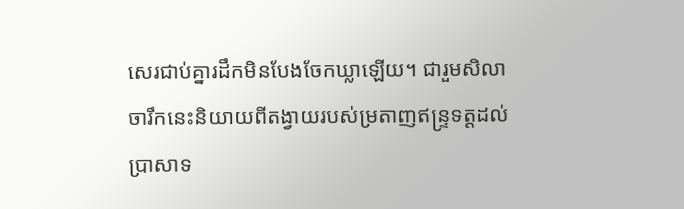សេរជាប់គ្នារដឹកមិនបែងចែកឃ្លាឡើយ។ ជារួមសិលាចារឹកនេះនិយាយពីតង្វាយរបស់ម្រតាញឥន្ទ្រទត្តដល់ប្រាសាទ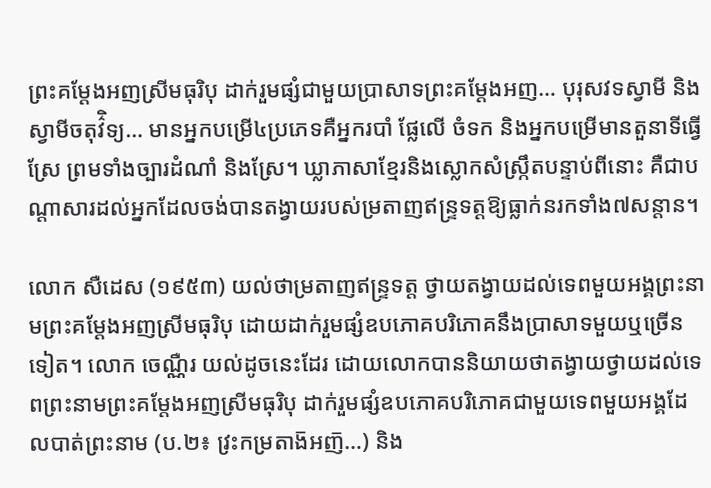ព្រះគម្តែងអញស្រីមធុរិបុ ដាក់រួមផ្សំជាមួយប្រាសាទព្រះគម្តែងអញ… បុរុសវទស្វាមី និងស្វាមីចតុវ៌ិទ្យ… មានអ្នកបម្រើ៤ប្រភេទគឺអ្នករបាំ ផ្លែលើ ចំទក និងអ្នកបម្រើមានតួនាទីធ្វើស្រែ ព្រមទាំងច្បារដំណាំ និងស្រែ។ ឃ្លាភាសាខ្មែរនិងស្លោកសំស្ក្រឹតបន្ទាប់ពីនោះ គឺជាបណ្តាសារដល់អ្នកដែលចង់បានតង្វាយរបស់ម្រតាញឥន្ទ្រទត្តឱ្យធ្លាក់នរកទាំង៧សន្តាន។

លោក សឺដេស (១៩៥៣) យល់ថាម្រតាញឥន្ទ្រទត្ត ថ្វាយតង្វាយដល់ទេពមួយអង្គព្រះនាមព្រះគម្តែងអញស្រីមធុរិបុ ដោយដាក់រួមផ្សំឧបភោគបរិភោគនឹងប្រាសាទមួយឬច្រើនទៀត។ លោក ចេណ្ណឺរ យល់ដូចនេះដែរ ដោយលោកបាននិយាយថាតង្វាយថ្វាយដល់ទេពព្រះនាមព្រះគម្តែងអញស្រីមធុរិបុ ដាក់រួមផ្សំឧបភោគបរិភោគជាមួយទេពមួយអង្គដែលបាត់ព្រះនាម (ប.២៖ វ្រះកម្រតាង៑អញ៑…) និង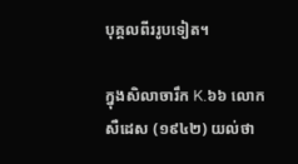បុគ្គលពីររូបទៀត។

ក្នុងសិលាចារឹក K.៦៦ លោក សឺដេស (១៩៤២) យល់ថា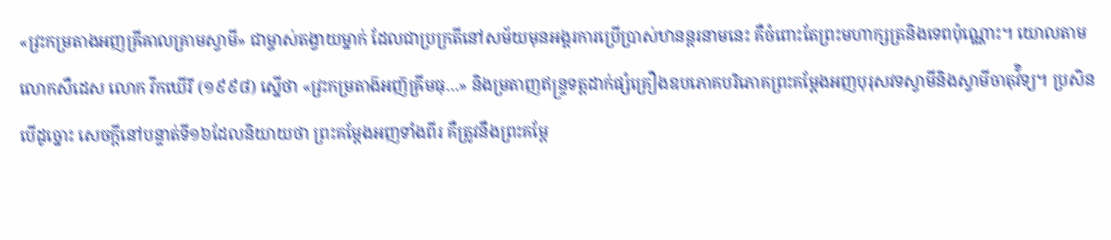«វ្រះកម្រតាងអញឝ្រីឝាលគ្រាមស្វាមី» ជាម្ចាស់តង្វាយម្នាក់ ដែលជាប្រក្រតីនៅសម័យមុនអង្គរការប្រើប្រាស់ឋានន្តរនាមនេះ គឺចំពោះតែព្រះមហាក្សត្រនិងទេពប៉ុណ្ណោះ។ យោលតាមលោកសឺដេស លោក វីកឃើរី (១៩៩៨) ស្នើថា «វ្រះកម្រតាង៑អញ៑ឝ្រីមធុ…» និងម្រតាញឥន្ទ្រទត្តដាក់ផ្សំគ្រឿងឧបភោគបរិភោគព្រះគម្តែងអញបុរុសវទស្វាមីនិងស្វាមីចាតុវ៌ិទ្យ។ ប្រសិនបើដូច្នោះ សេចក្តីនៅបន្ទាត់ទី១៦ដែលនិយាយថា ព្រះគម្តែងអញទាំងពីរ គឺត្រូវនឹងព្រះគម្តែ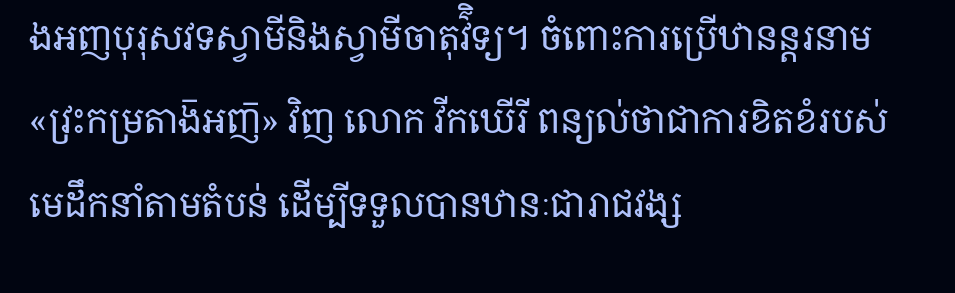ងអញបុរុសវទស្វាមីនិងស្វាមីចាតុវ៌ិទ្យ។ ចំពោះការប្រើឋានន្តរនាម «វ្រះកម្រតាង៑អញ៑» វិញ លោក វីកឃើរី ពន្យល់ថាជាការខិតខំរបស់មេដឹកនាំតាមតំបន់ ដើម្បីទទួលបានឋានៈជារាជវង្ស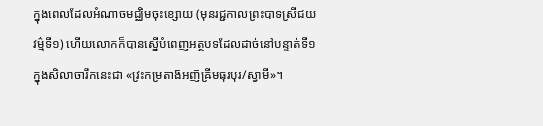ក្នុងពេលដែលអំណាចមជ្ឈិមចុះខ្សោយ (មុនរជ្ជកាលព្រះបាទស្រីជយវម៌្មទី១) ហើយលោកក៏បានស្នើបំពេញអត្ថបទដែលដាច់នៅបន្ទាត់ទី១ ក្នុងសិលាចារឹកនេះជា «វ្រះកម្រតាង៑អញ៑ឝ្រីមធុរបុរ/ស្វាមី»។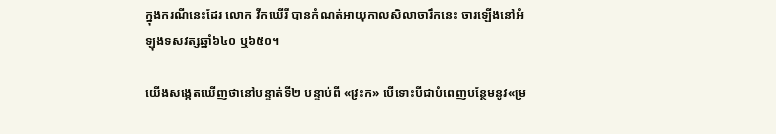ក្នុងករណីនេះដែរ លោក វីកឃើរី បានកំណត់អាយុកាលសិលាចារឹកនេះ ចារឡើងនៅអំឡុងទសវត្សឆ្នាំ៦៤០ ឬ៦៥០។

យើងសង្កេតឃើញថានៅបន្ទាត់ទី២ បន្ទាប់ពី «វ្រះក» បើទោះបីជាបំពេញបន្ថែមនូវ«ម្រ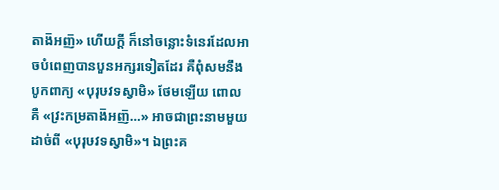តាង៑អញ៑» ហើយក្តី ក៏នៅចន្លោះទំនេរដែលអាចបំពេញបានបួនអក្សរទៀតដែរ គឺពុំសមនឹងបូកពាក្យ «បុរុឞវទស្វាមិ» ថែមឡើយ ពោលគឺ «វ្រះកម្រតាង៑អញ៑…» អាចជាព្រះនាមមួយដាច់ពី «បុរុឞវទស្វាមិ»។ ឯព្រះគ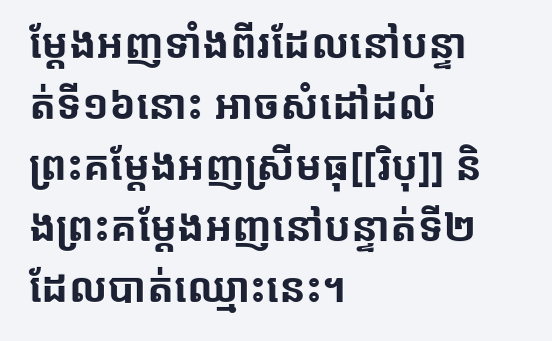ម្តែងអញទាំងពីរដែលនៅបន្ទាត់ទី១៦នោះ អាចសំដៅដល់ព្រះគម្តែងអញស្រីមធុ[[រិបុ]] និងព្រះគម្តែងអញនៅបន្ទាត់ទី២ដែលបាត់ឈ្មោះនេះ។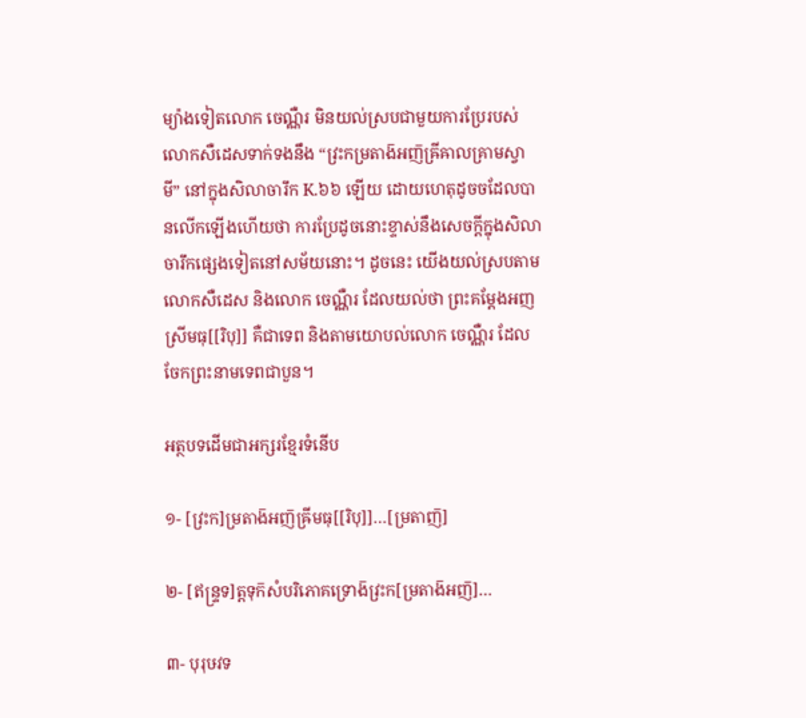ម្យ៉ាងទៀតលោក ចេណ្ណឺរ មិនយល់ស្របជាមួយការប្រែរបស់លោកសឺដេសទាក់ទងនឹង “វ្រះកម្រតាង៑អញ៑ឝ្រីឝាលគ្រាមស្វាមី” នៅក្នុងសិលាចារឹក K.៦៦ ឡើយ ដោយហេតុដូចចដែលបានលើកឡើងហើយថា ការប្រែដូចនោះខ្ទាស់នឹងសេចក្តីក្នុងសិលាចារឹកផ្សេងទៀតនៅសម័យនោះ។ ដូចនេះ យើងយល់ស្របតាមលោកសឺដេស និងលោក ចេណ្ណឺរ ដែលយល់ថា ព្រះគម្តែងអញស្រីមធុ[[រិបុ]] គឺជាទេព និងតាមយោបល់លោក ចេណ្ណឺរ ដែលចែកព្រះនាមទេពជាបួន។

អត្ថបទដើមជាអក្សរខ្មែរទំនើប

១- [វ្រះក]ម្រតាង៑អញ៑ឝ្រីមធុ[[រិបុ]]…[ម្រតាញ៑]

២- [ឥន្ទ្រទ]ត្តទុក៑សំបរិភោគទ្រោង៑វ្រះក[ម្រតាង៑អញ៑]…

៣- បុរុឞវទ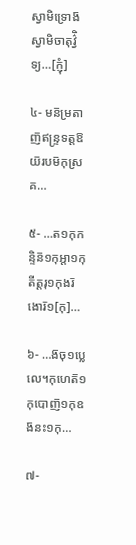ស្វាមិទ្រោង៑ស្វាមិចាតុវ៌ិ្វទ្យ…[ក្ញុំ]

៤- មន៑ម្រតាញ៑ឥន្ទ្រទត្តឱយ៑របម៑កុស្រគ…

៥- …ត១កុកន្ទិន៑១កុអ្តា១កុតីត្តរុ១កុងរ៑ងោរ៑១[កុ]…

៦- …ង៑ចុ១ប្លេលេ។កុហេត៑១កុបោញ៑១កុឧង៑នះ១កុ…

៧-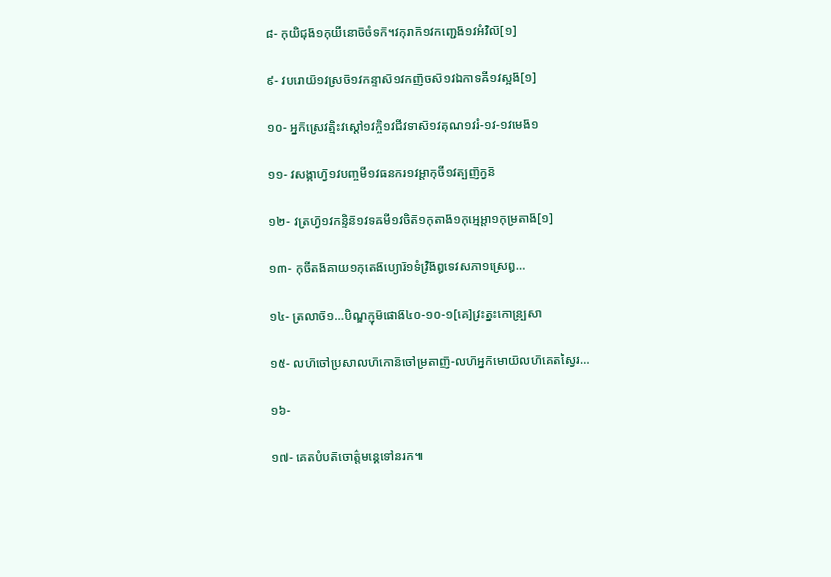៨- កុយិជុង៑១កុយីនោច៑ចំទក៑។វកុរាក៑១វកញ្ជេង៑១វអំវិល៑[១]

៩- វបរោយ៑១វស្រច៑១វកន្ទាស៑១វកញ៑ចស៑១វឯកាទឝី១វស្អង៑[១]

១០- អ្នក៑ស្រេវត្មិះវស្តៅ១វក្ចិ១វជីវទាស៑១វគុណ១វរំ-១វ-១វមេង៑១

១១- វសង្កាហ្វ៑១វបញ្ចមី១វធនករ១វអ្តាកុចី១វត្បញ៑ក្វន៑

១២- វត្រហ្វ៑១វកន្ទិន៑១វទឝមី១វចិត៑១កុតាង៑១កុអ្មេអ្តា១កុម្រតាង៑[១]

១៣- កុចីតង៑គាយ១កុតេង៑ប្យោរ៑១ទំវ្រិង៑ឰទេវសភា១ស្រេឰ…

១៤- ត្រលាច៑១…បិណ្ឌក្ញុម៑ផោង៑៤០-១០-១[គេ]វ្រះត្នះកោន្ប្រសា

១៥- លហ៑ចៅប្រសាលហ៑កោន៑ចៅម្រតាញ៑-លហ៑អ្នក៑មោយ៑លហ៑គេតស្វៃរ…

១៦-

១៧- គេតបំបត៑ចោត៌្តមន្គេទៅនរក៕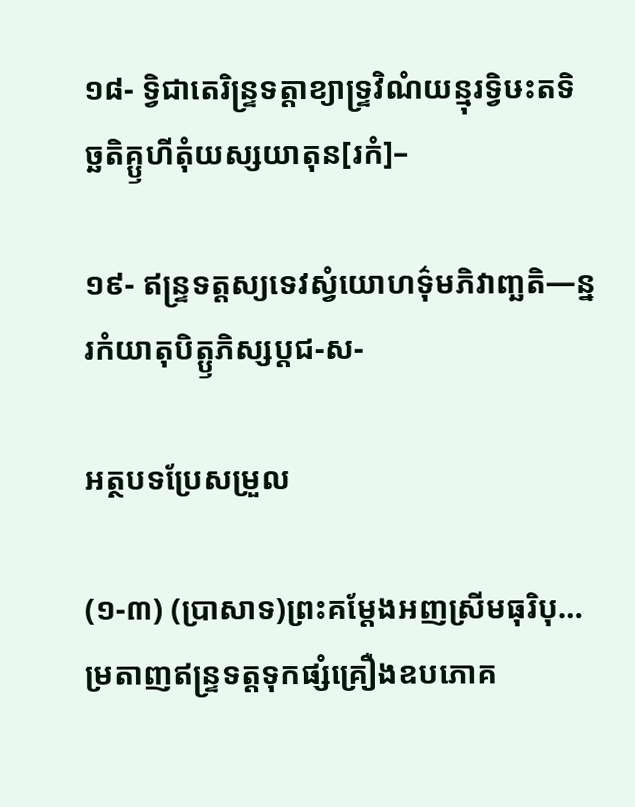១៨- ទ្វិជាតេរិន្ទ្រទត្តាខ្យាទ្ទ្រវិណំយន្មុរទ្វិឞះតទិច្ឆតិគ្ឫហីតុំយស្សយាតុន[រកំ]–

១៩- ឥន្ទ្រទត្តស្យទេវស្វំយោហទ៌ុមភិវាញ្ឆតិ—ន្នរកំយាតុបិត្ឫភិស្សប្តជ-ស-

អត្ថបទប្រែសម្រួល

(១-៣) (ប្រាសាទ)ព្រះគម្តែងអញស្រីមធុរិបុ… ម្រតាញឥន្ទ្រទត្តទុកផ្សំគ្រឿងឧបភោគ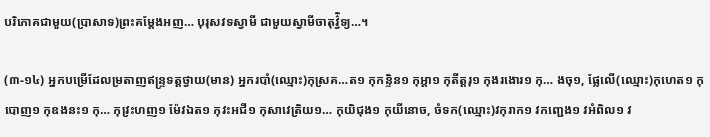បរិភោគជាមួយ(ប្រាសាទ)ព្រះគម្តែងអញ… បុរុសវទស្វាមី ជាមួយស្វាមីចាតុវ៌ិ្វទ្យ…។

(៣-១៤) អ្នកបម្រើដែលម្រតាញឥន្ទ្រទត្តថ្វាយ(មាន) អ្នករបាំ(ឈ្មោះ)កុស្រគ…ត១ កុកន្ទិន១ កុអ្តា១ កុតីត្តរុ១ កុងរងោរ១ កុ… ងចុ១, ផ្លែលើ(ឈ្មោះ)កុហេត១ កុបោញ១ កុឧងនះ១ កុ… កុវ្រះហញ១ ម៉ែវឯត១ កុវះអជី១ កុសាវេត្រិយ១… កុយិជុង១ កុយីនោច, ចំទក(ឈ្មោះ)វកុរាក១ វកញ្ជេង១ វអំពិល១ វ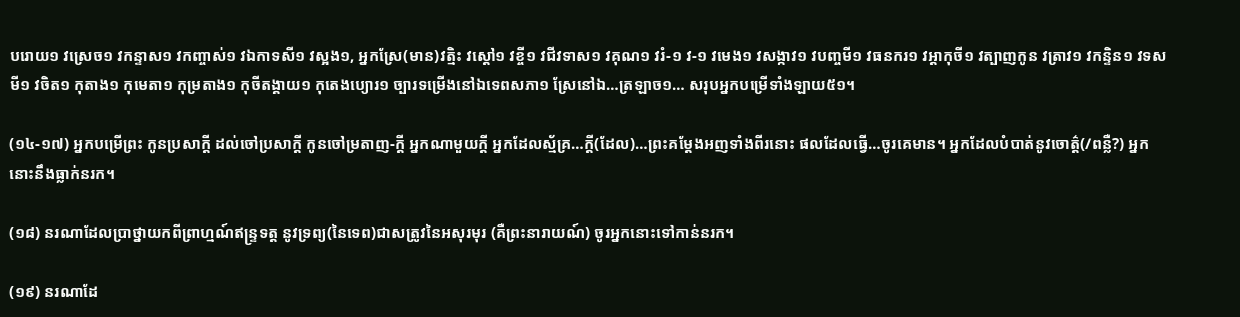បរោយ១ វស្រេច១ វកន្ទាស១ វកញ្ចាស់១ វឯកាទសី១ វស្អង១, អ្នកស្រែ(មាន)វត្មិះ វស្តៅ១ វខ្ចី១ វជីវទាស១ វគុណ១ វរំ-១ វ-១ វមេង១ វសង្កាវ១ វបញ្ចមី១ វធនករ១ វអ្តាកុចី១ វត្បាញកូន វត្រាវ១ វកន្ទិន១ វទសមី១ វចិត១ កុតាង១ កុមេតា១ កុម្រតាង១ កុចីតង្គាយ១ កុតេងប្យោរ១ ច្បារទម្រើងនៅឯទេពសភា១ ស្រែនៅឯ…ត្រឡាច១… សរុបអ្នកបម្រើទាំងឡាយ៥១។

(១៤-១៧) អ្នកបម្រើព្រះ កូនប្រសាក្តី ដល់ចៅប្រសាក្តី កូនចៅម្រតាញ-ក្តី អ្នកណាមួយក្តី អ្នកដែលស្ម័គ្រ…ក្តី(ដែល)…ព្រះគម្តែងអញទាំងពីរនោះ ផលដែលធ្វើ…ចូរគេមាន។ អ្នកដែលបំបាត់នូវចោត៌្ត(/ពន្លឺ?) អ្នកនោះនឹងធ្លាក់នរក។

(១៨) នរណាដែលប្រាថ្នាយកពីព្រាហ្មណ៍ឥន្ទ្រទត្ត នូវទ្រព្យ(នៃទេព)ជាសត្រូវនៃអសុរមុរ (គឺព្រះនារាយណ៍) ចូរអ្នកនោះទៅកាន់នរក។

(១៩) នរណាដែ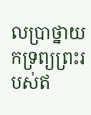លប្រាថ្នាយកទ្រព្យព្រះរបស់ឥ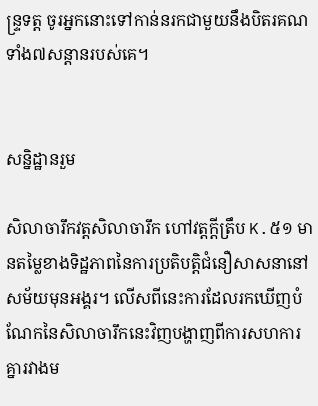ន្ទ្រទត្ត ចូរអ្នកនោះទៅកាន់នរកជាមួយនឹងបិតរគណទាំង៧សន្ដានរបស់គេ។


សន្និដ្ឋានរួម

សិលាចារឹកវត្តសិលាចារឹក ហៅវត្តក្តីត្រឹប K.៥១ មានតម្លៃខាងទិដ្ឋភាពនៃការប្រតិបត្តិជំនឿសាសនានៅសម័យមុនអង្គរ។ លើសពីនេះការដែលរកឃើញបំណែកនៃសិលាចារឹកនេះវិញបង្ហាញពីការសហការគ្នារវាងម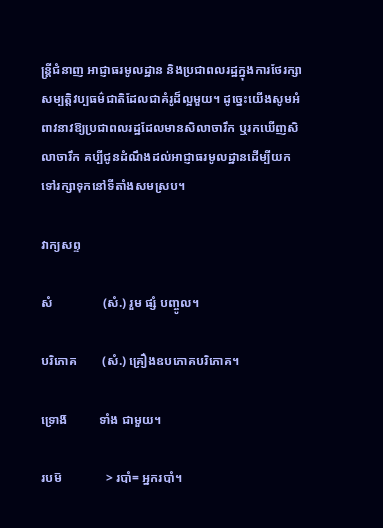ន្ត្រីជំនាញ អាជ្ញាធរមូលដ្ឋាន និងប្រជាពលរដ្ឋក្នុងការថែរក្សាសម្បត្តិវប្បធម៌ជាតិដែលជាគំរូដ៏ល្អមួយ។ ដូច្នេះយើងសូមអំពាវនាវឱ្យប្រជាពលរដ្ឋដែលមានសិលាចារឹក ឬរកឃើញសិលាចារឹក គប្បីជូនដំណឹងដល់អាជ្ញាធរមូលដ្ឋានដើម្បីយកទៅរក្សាទុកនៅទីតាំងសមស្រប។

វាក្យសព្ទ

សំ                (សំ.) រួម ផ្សំ បញ្ចូល។

បរិភោគ        (សំ.) គ្រឿងឧបភោគបរិភោគ។

ទ្រោង៑          ទាំង ជាមួយ។

របម៑              > របាំ= អ្នករបាំ។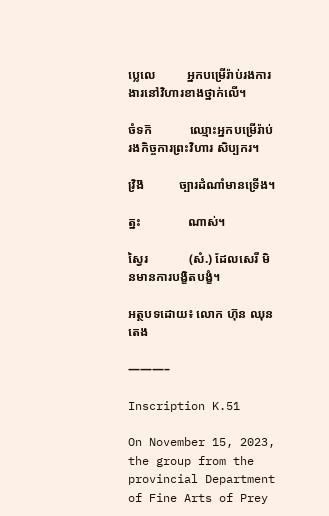ប្លេលេ          អ្នកបម្រើរ៉ាប់រងការងារនៅវិហារខាងថ្នាក់លើ។

ចំទក៑            ឈ្មោះអ្នកបម្រើរ៉ាប់រងកិច្ចការព្រះវិហារ សិប្បករ។

វ្រិង៑           ច្បារដំណាំមានទ្រើង។

ត្នះ               ណាស់។

ស្វៃរ             (សំ.) ដែលសេរី មិនមានការបង្ខិតបង្ខំ។

អត្ថបទដោយ៖ លោក ហ៊ុន ឈុនតេង

———–

Inscription K.51

On November 15, 2023, the group from the provincial Department of Fine Arts of Prey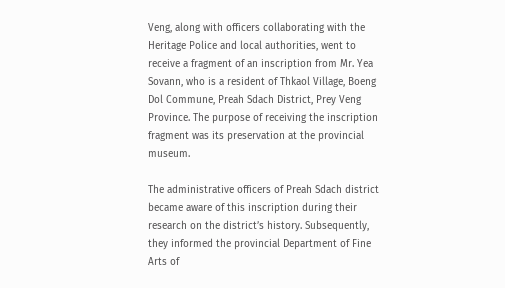Veng, along with officers collaborating with the Heritage Police and local authorities, went to receive a fragment of an inscription from Mr. Yea Sovann, who is a resident of Thkaol Village, Boeng Dol Commune, Preah Sdach District, Prey Veng Province. The purpose of receiving the inscription fragment was its preservation at the provincial museum.

The administrative officers of Preah Sdach district became aware of this inscription during their research on the district’s history. Subsequently, they informed the provincial Department of Fine Arts of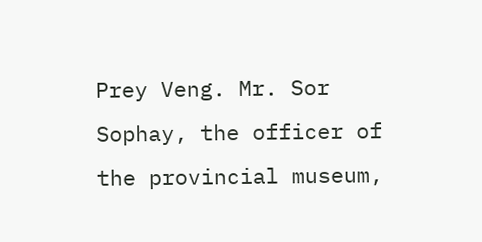Prey Veng. Mr. Sor Sophay, the officer of the provincial museum,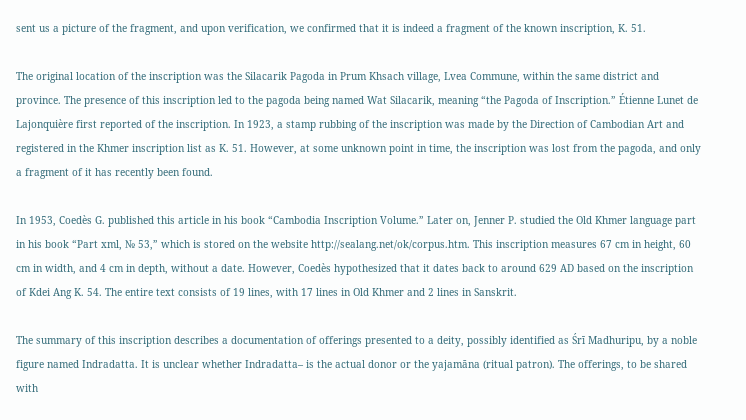sent us a picture of the fragment, and upon verification, we confirmed that it is indeed a fragment of the known inscription, K. 51.

The original location of the inscription was the Silacarik Pagoda in Prum Khsach village, Lvea Commune, within the same district and province. The presence of this inscription led to the pagoda being named Wat Silacarik, meaning “the Pagoda of Inscription.” Étienne Lunet de Lajonquière first reported of the inscription. In 1923, a stamp rubbing of the inscription was made by the Direction of Cambodian Art and registered in the Khmer inscription list as K. 51. However, at some unknown point in time, the inscription was lost from the pagoda, and only a fragment of it has recently been found.

In 1953, Coedès G. published this article in his book “Cambodia Inscription Volume.” Later on, Jenner P. studied the Old Khmer language part in his book “Part xml, № 53,” which is stored on the website http://sealang.net/ok/corpus.htm. This inscription measures 67 cm in height, 60 cm in width, and 4 cm in depth, without a date. However, Coedès hypothesized that it dates back to around 629 AD based on the inscription of Kdei Ang K. 54. The entire text consists of 19 lines, with 17 lines in Old Khmer and 2 lines in Sanskrit.

The summary of this inscription describes a documentation of offerings presented to a deity, possibly identified as Śrī Madhuripu, by a noble figure named Indradatta. It is unclear whether Indradatta– is the actual donor or the yajamāna (ritual patron). The offerings, to be shared with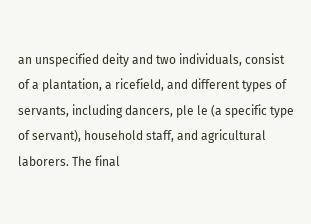an unspecified deity and two individuals, consist of a plantation, a ricefield, and different types of servants, including dancers, ple le (a specific type of servant), household staff, and agricultural laborers. The final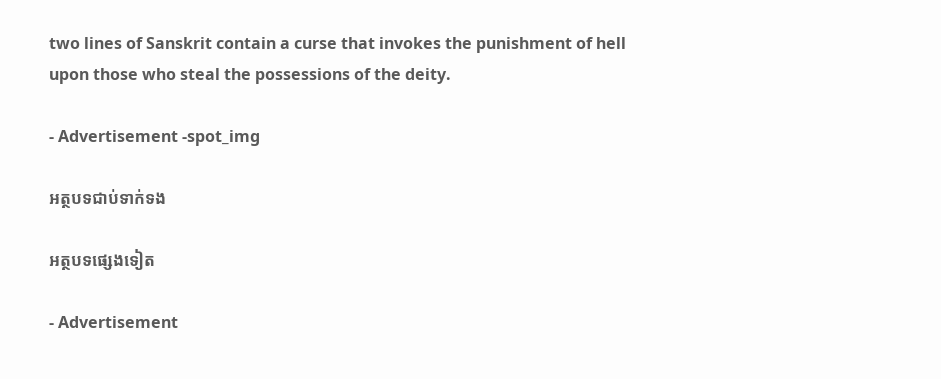two lines of Sanskrit contain a curse that invokes the punishment of hell upon those who steal the possessions of the deity.

- Advertisement -spot_img

អត្ថបទជាប់ទាក់ទង

អត្ថបទផ្សេងទៀត

- Advertisement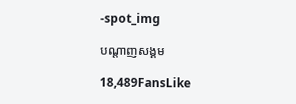-spot_img

បណ្ដាញសង្គម

18,489FansLike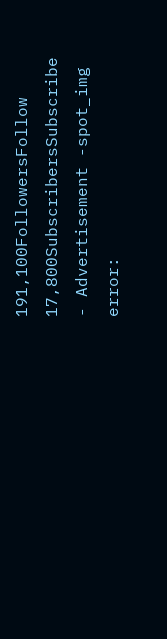191,100FollowersFollow
17,800SubscribersSubscribe
- Advertisement -spot_img
error: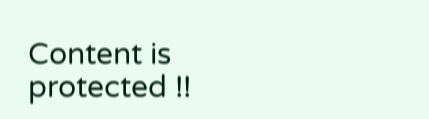Content is protected !!